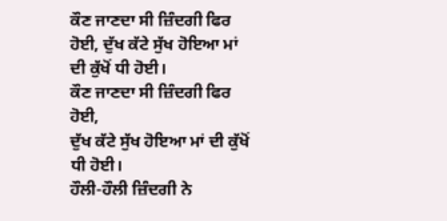ਕੌਣ ਜਾਣਦਾ ਸੀ ਜ਼ਿੰਦਗੀ ਫਿਰ ਹੋਈ, ਦੁੱਖ ਕੱਟੇ ਸੁੱਖ ਹੋਇਆ ਮਾਂ ਦੀ ਕੁੱਖੋਂ ਧੀ ਹੋਈ।
ਕੌਣ ਜਾਣਦਾ ਸੀ ਜ਼ਿੰਦਗੀ ਫਿਰ ਹੋਈ,
ਦੁੱਖ ਕੱਟੇ ਸੁੱਖ ਹੋਇਆ ਮਾਂ ਦੀ ਕੁੱਖੋਂ ਧੀ ਹੋਈ।
ਹੌਲੀ-ਹੌਲੀ ਜ਼ਿੰਦਗੀ ਨੇ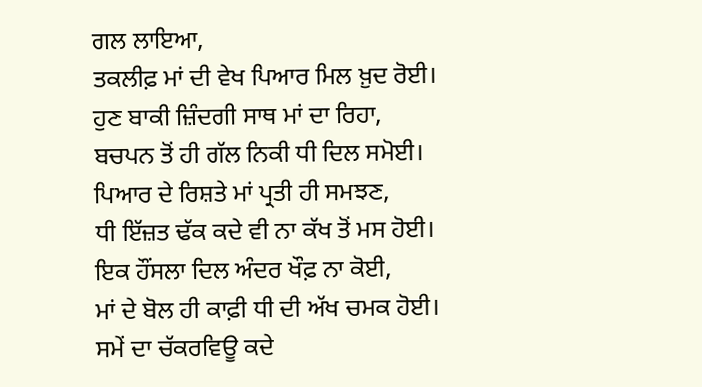ਗਲ ਲਾਇਆ,
ਤਕਲੀਫ਼ ਮਾਂ ਦੀ ਵੇਖ ਪਿਆਰ ਮਿਲ ਖ਼ੁਦ ਰੋਈ।
ਹੁਣ ਬਾਕੀ ਜ਼ਿੰਦਗੀ ਸਾਥ ਮਾਂ ਦਾ ਰਿਹਾ,
ਬਚਪਨ ਤੋਂ ਹੀ ਗੱਲ ਨਿਕੀ ਧੀ ਦਿਲ ਸਮੋਈ।
ਪਿਆਰ ਦੇ ਰਿਸ਼ਤੇ ਮਾਂ ਪ੍ਰਤੀ ਹੀ ਸਮਝਣ,
ਧੀ ਇੱਜ਼ਤ ਢੱਕ ਕਦੇ ਵੀ ਨਾ ਕੱਖ ਤੋਂ ਮਸ ਹੋਈ।
ਇਕ ਹੌਂਸਲਾ ਦਿਲ ਅੰਦਰ ਖੌਫ਼ ਨਾ ਕੋਈ,
ਮਾਂ ਦੇ ਬੋਲ ਹੀ ਕਾਫ਼ੀ ਧੀ ਦੀ ਅੱਖ ਚਮਕ ਹੋਈ।
ਸਮੇਂ ਦਾ ਚੱਕਰਵਿਊ ਕਦੇ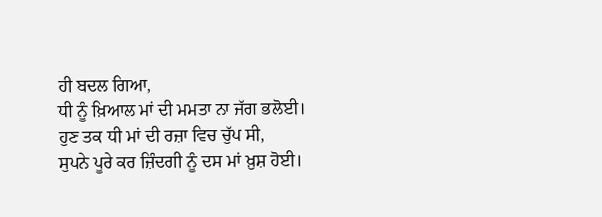ਹੀ ਬਦਲ ਗਿਆ,
ਧੀ ਨੂੰ ਖ਼ਿਆਲ ਮਾਂ ਦੀ ਮਮਤਾ ਨਾ ਜੱਗ ਭਲੋਈ।
ਹੁਣ ਤਕ ਧੀ ਮਾਂ ਦੀ ਰਜ਼ਾ ਵਿਚ ਚੁੱਪ ਸੀ,
ਸੁਪਨੇ ਪੂਰੇ ਕਰ ਜ਼ਿੰਦਗੀ ਨੂੰ ਦਸ ਮਾਂ ਖ਼ੁਸ਼ ਹੋਈ।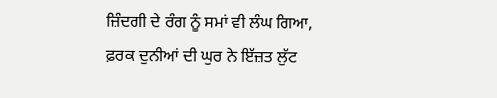ਜ਼ਿੰਦਗੀ ਦੇ ਰੰਗ ਨੂੰ ਸਮਾਂ ਵੀ ਲੰਘ ਗਿਆ,
ਫ਼ਰਕ ਦੁਨੀਆਂ ਦੀ ਘੁਰ ਨੇ ਇੱਜ਼ਤ ਲੁੱਟ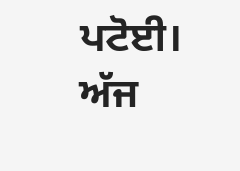ਪਟੋਈ।
ਅੱਜ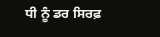ਧੀ ਨੂੰ ਡਰ ਸਿਰਫ਼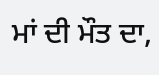ਮਾਂ ਦੀ ਮੌਤ ਦਾ,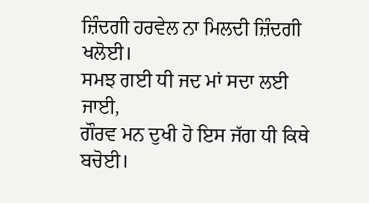ਜ਼ਿੰਦਗੀ ਹਰਵੇਲ ਨਾ ਮਿਲਦੀ ਜ਼ਿੰਦਗੀ ਖਲੋਈ।
ਸਮਝ ਗਈ ਧੀ ਜਦ ਮਾਂ ਸਦਾ ਲਈ ਜਾਈ,
ਗੌਰਵ ਮਨ ਦੁਖੀ ਹੋ ਇਸ ਜੱਗ ਧੀ ਕਿਥੇ ਬਚੋਈ।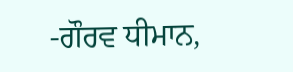-ਗੌਰਵ ਧੀਮਾਨ,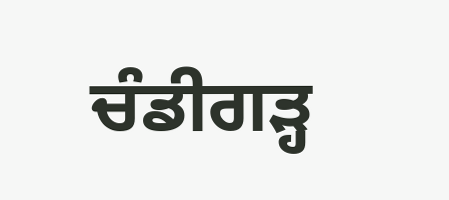ਚੰਡੀਗੜ੍ਹ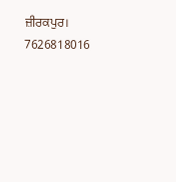ਜ਼ੀਰਕਪੁਰ। 7626818016